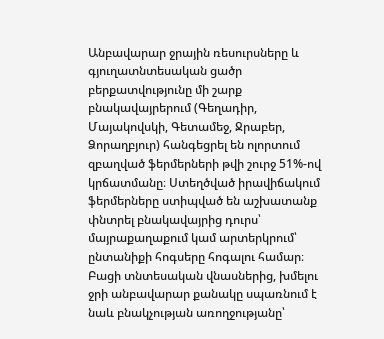Անբավարար ջրային ռեսուրսները և գյուղատնտեսական ցածր բերքատվությունը մի շարք բնակավայրերում (Գեղադիր, Մայակովսկի, Գետամեջ, Ջրաբեր, Ձորաղբյուր) հանգեցրել են ոլորտում զբաղված ֆերմերների թվի շուրջ 51%-ով կրճատմանը։ Ստեղծված իրավիճակում ֆերմերները ստիպված են աշխատանք փնտրել բնակավայրից դուրս՝ մայրաքաղաքում կամ արտերկրում՝ ընտանիքի հոգսերը հոգալու համար։
Բացի տնտեսական վնասներից, խմելու ջրի անբավարար քանակը սպառնում է նաև բնակչության առողջությանը՝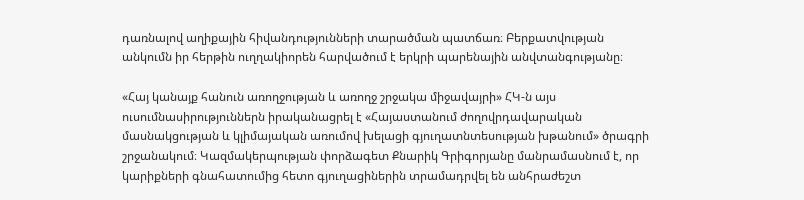դառնալով աղիքային հիվանդությունների տարածման պատճառ։ Բերքատվության անկումն իր հերթին ուղղակիորեն հարվածում է երկրի պարենային անվտանգությանը։

«Հայ կանայք հանուն առողջության և առողջ շրջակա միջավայրի» ՀԿ-ն այս ուսումնասիրություններն իրականացրել է «Հայաստանում ժողովրդավարական մասնակցության և կլիմայական առումով խելացի գյուղատնտեսության խթանում» ծրագրի շրջանակում։ Կազմակերպության փորձագետ Քնարիկ Գրիգորյանը մանրամասնում է, որ կարիքների գնահատումից հետո գյուղացիներին տրամադրվել են անհրաժեշտ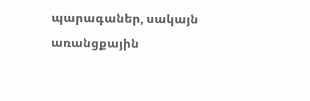պարագաներ, սակայն առանցքային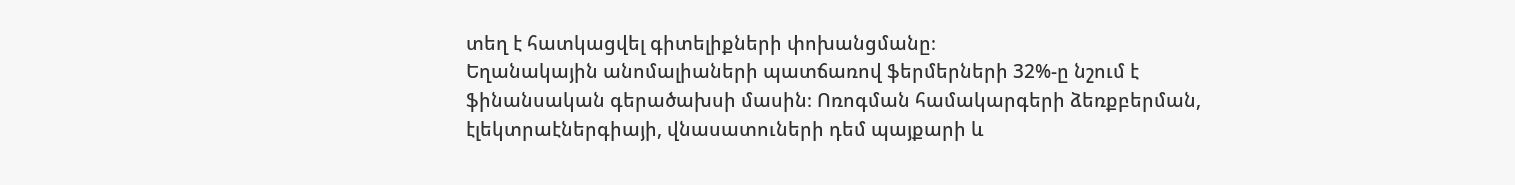տեղ է հատկացվել գիտելիքների փոխանցմանը։
Եղանակային անոմալիաների պատճառով ֆերմերների 32%-ը նշում է ֆինանսական գերածախսի մասին։ Ոռոգման համակարգերի ձեռքբերման, էլեկտրաէներգիայի, վնասատուների դեմ պայքարի և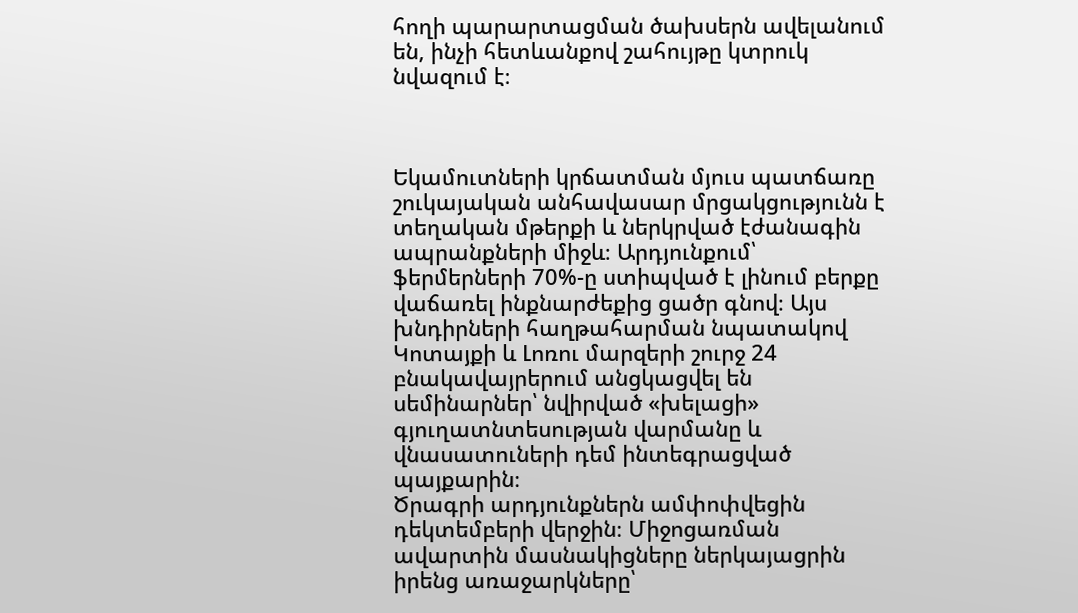հողի պարարտացման ծախսերն ավելանում են, ինչի հետևանքով շահույթը կտրուկ նվազում է։



Եկամուտների կրճատման մյուս պատճառը շուկայական անհավասար մրցակցությունն է տեղական մթերքի և ներկրված էժանագին ապրանքների միջև։ Արդյունքում՝ ֆերմերների 70%-ը ստիպված է լինում բերքը վաճառել ինքնարժեքից ցածր գնով։ Այս խնդիրների հաղթահարման նպատակով Կոտայքի և Լոռու մարզերի շուրջ 24 բնակավայրերում անցկացվել են սեմինարներ՝ նվիրված «խելացի» գյուղատնտեսության վարմանը և վնասատուների դեմ ինտեգրացված պայքարին։
Ծրագրի արդյունքներն ամփոփվեցին դեկտեմբերի վերջին։ Միջոցառման ավարտին մասնակիցները ներկայացրին իրենց առաջարկները՝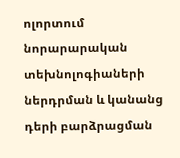ոլորտում նորարարական տեխնոլոգիաների ներդրման և կանանց դերի բարձրացման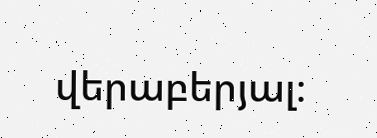վերաբերյալ։